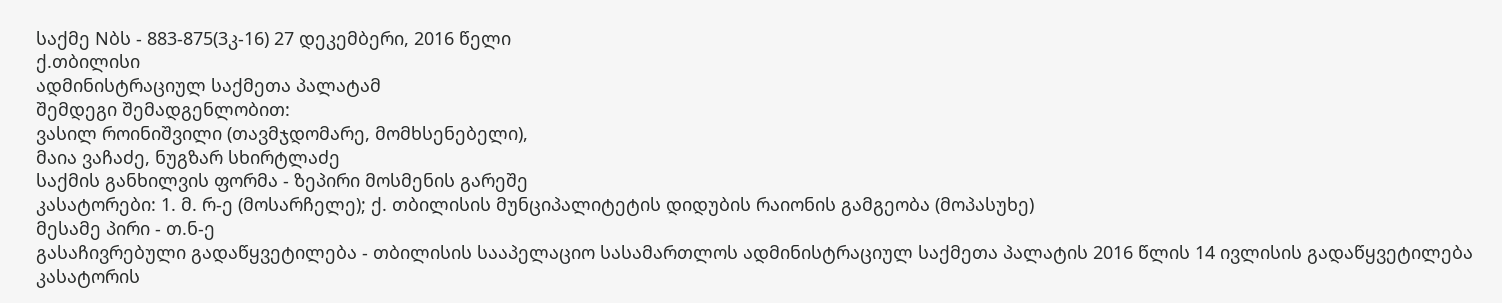საქმე Nბს - 883-875(3კ-16) 27 დეკემბერი, 2016 წელი
ქ.თბილისი
ადმინისტრაციულ საქმეთა პალატამ
შემდეგი შემადგენლობით:
ვასილ როინიშვილი (თავმჯდომარე, მომხსენებელი),
მაია ვაჩაძე, ნუგზარ სხირტლაძე
საქმის განხილვის ფორმა - ზეპირი მოსმენის გარეშე
კასატორები: 1. მ. რ-ე (მოსარჩელე); ქ. თბილისის მუნციპალიტეტის დიდუბის რაიონის გამგეობა (მოპასუხე)
მესამე პირი - თ.ნ-ე
გასაჩივრებული გადაწყვეტილება - თბილისის სააპელაციო სასამართლოს ადმინისტრაციულ საქმეთა პალატის 2016 წლის 14 ივლისის გადაწყვეტილება
კასატორის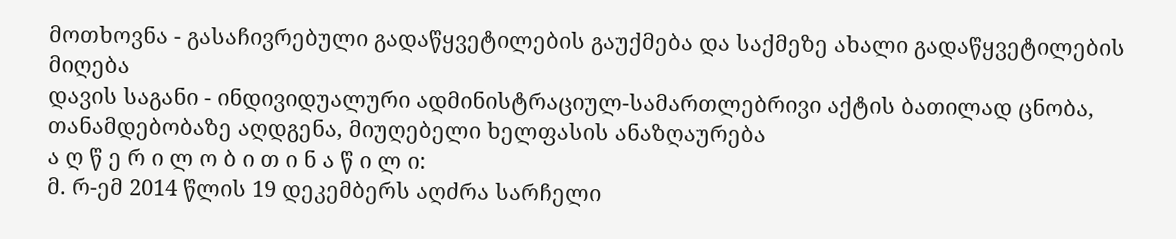მოთხოვნა - გასაჩივრებული გადაწყვეტილების გაუქმება და საქმეზე ახალი გადაწყვეტილების მიღება
დავის საგანი - ინდივიდუალური ადმინისტრაციულ-სამართლებრივი აქტის ბათილად ცნობა, თანამდებობაზე აღდგენა, მიუღებელი ხელფასის ანაზღაურება
ა ღ წ ე რ ი ლ ო ბ ი თ ი ნ ა წ ი ლ ი:
მ. რ-ემ 2014 წლის 19 დეკემბერს აღძრა სარჩელი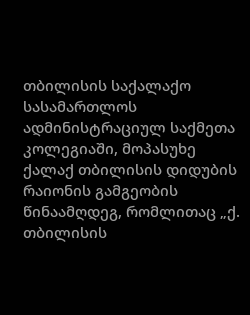თბილისის საქალაქო სასამართლოს ადმინისტრაციულ საქმეთა კოლეგიაში, მოპასუხე ქალაქ თბილისის დიდუბის რაიონის გამგეობის წინაამღდეგ, რომლითაც „ქ. თბილისის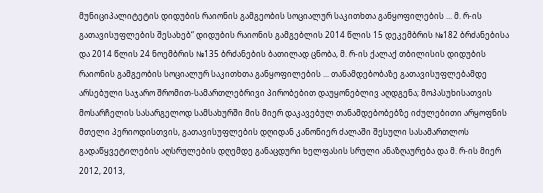მუნიციპალიტეტის დიდუბის რაიონის გამგეობის სოციალურ საკითხთა განყოფილების ... მ. რ-ის გათავისუფლების შესახებ“ დიდუბის რაიონის გამგებლის 2014 წლის 15 დეკემბრის №182 ბრძანებისა და 2014 წლის 24 ნოემბრის №135 ბრძანების ბათილად ცნობა, მ. რ-ის ქალაქ თბილისის დიდუბის რაიონის გამგეობის სოციალურ საკითხთა განყოფილების ... თანამდებობაზე გათავისუფლებამდე არსებული საჯარო შრომით-სამართლებრივი პირობებით დაუყონებლივ აღდგენა; მოპასუხისათვის მოსარჩელის სასარგელოდ სამსახურში მის მიერ დაკავებულ თანამდებობებზე იძულებითი არყოფნის მთელი პერიოდისთვის, გათავისუფლების დღიდან კანონიერ ძალაში შესული სასამართლოს გადაწყვეტილების აღსრულების დღემდე განაცდური ხელფასის სრული ანაზღაურება და მ. რ-ის მიერ 2012, 2013,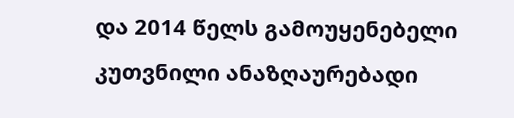და 2014 წელს გამოუყენებელი კუთვნილი ანაზღაურებადი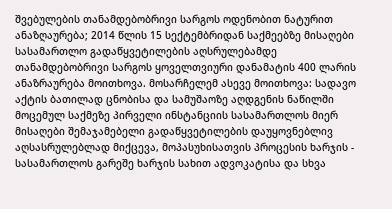შვებულების თანამდებობრივი სარგოს ოდენობით ნატურით ანაზღაურება; 2014 წლის 15 სექტემბრიდან საქმეებზე მისაღები სასამართლო გადაწყვეტილების აღსრულებამდე თანამდებობრივი სარგოს ყოველთვიური დანამატის 400 ლარის ანაზრაურება მოითხოვა. მოსარჩელემ ასევე მოითხოვა: სადავო აქტის ბათილად ცნობისა და სამუშაოზე აღდგენის ნაწილში მოცემულ საქმეზე პირველი ინსტანციის სასამართლოს მიერ მისაღები შემაჯამებელი გადაწყვეტილების დაუყოვნებლივ აღსასრულებლად მიქცევა, მოპასუხისათვის პროცესის ხარჯის - სასამართლოს გარეშე ხარჯის სახით ადვოკატისა და სხვა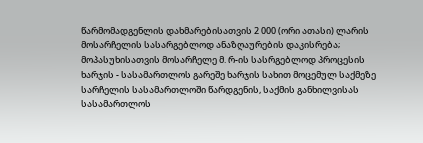წარმომადგენლის დახმარებისათვის 2 000 (ორი ათასი) ლარის მოსარჩელის სასარგებლოდ ანაზღაურების დაკისრება; მოპასუხისათვის მოსარჩელე მ. რ-ის სასრგებლოდ პროცესის ხარჯის - სასამართლოს გარეშე ხარჯის სახით მოცემულ საქმეზე სარჩელის სასამართლოში წარდგენის, საქმის განხილვისას სასამართლოს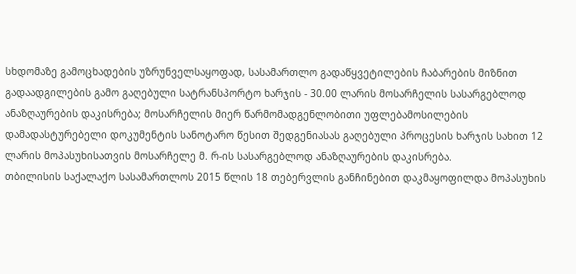სხდომაზე გამოცხადების უზრუნველსაყოფად, სასამართლო გადაწყვეტილების ჩაბარების მიზნით გადაადგილების გამო გაღებული სატრანსპორტო ხარჯის - 30.00 ლარის მოსარჩელის სასარგებლოდ ანაზღაურების დაკისრება; მოსარჩელის მიერ წარმომადგენლობითი უფლებამოსილების დამადასტურებელი დოკუმენტის სანოტარო წესით შედგენიასას გაღებული პროცესის ხარჯის სახით 12 ლარის მოპასუხისათვის მოსარჩელე მ. რ-ის სასარგებლოდ ანაზღაურების დაკისრება.
თბილისის საქალაქო სასამართლოს 2015 წლის 18 თებერვლის განჩინებით დაკმაყოფილდა მოპასუხის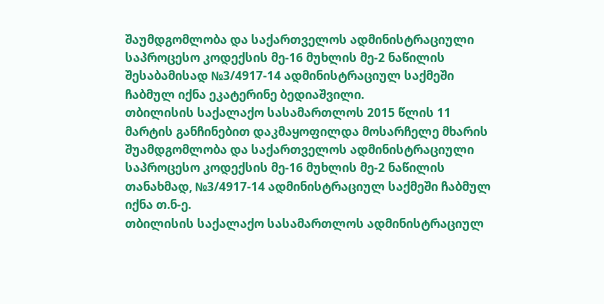შაუმდგომლობა და საქართველოს ადმინისტრაციული საპროცესო კოდექსის მე-16 მუხლის მე-2 ნაწილის შესაბამისად №3/4917-14 ადმინისტრაციულ საქმეში ჩაბმულ იქნა ეკატერინე ბედიაშვილი.
თბილისის საქალაქო სასამართლოს 2015 წლის 11 მარტის განჩინებით დაკმაყოფილდა მოსარჩელე მხარის შუამდგომლობა და საქართველოს ადმინისტრაციული საპროცესო კოდექსის მე-16 მუხლის მე-2 ნაწილის თანახმად, №3/4917-14 ადმინისტრაციულ საქმეში ჩაბმულ იქნა თ.ნ-ე.
თბილისის საქალაქო სასამართლოს ადმინისტრაციულ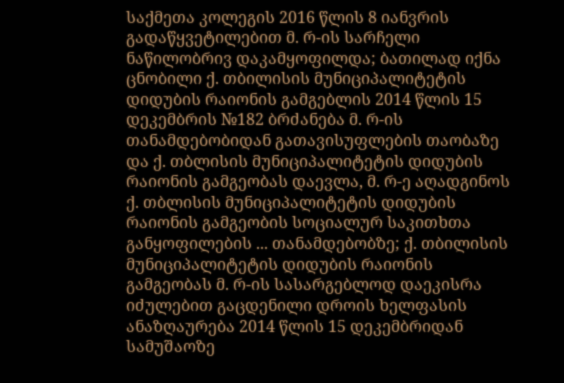საქმეთა კოლეგის 2016 წლის 8 იანვრის გადაწყვეტილებით მ. რ-ის სარჩელი ნაწილობრივ დაკამყოფილდა; ბათილად იქნა ცნობილი ქ. თბილისის მუნიციპალიტეტის დიდუბის რაიონის გამგებლის 2014 წლის 15 დეკემბრის №182 ბრძანება მ. რ-ის თანამდებობიდან გათავისუფლების თაობაზე და ქ. თბლისის მუნიციპალიტეტის დიდუბის რაიონის გამგეობას დაევლა, მ. რ-ე აღადგინოს ქ. თბლისის მუნიციპალიტეტის დიდუბის რაიონის გამგეობის სოციალურ საკითხთა განყოფილების ... თანამდებობზე; ქ. თბილისის მუნიციპალიტეტის დიდუბის რაიონის გამგეობას მ. რ-ის სასარგებლოდ დაეკისრა იძულებით გაცდენილი დროის ხელფასის ანაზღაურება 2014 წლის 15 დეკემბრიდან სამუშაოზე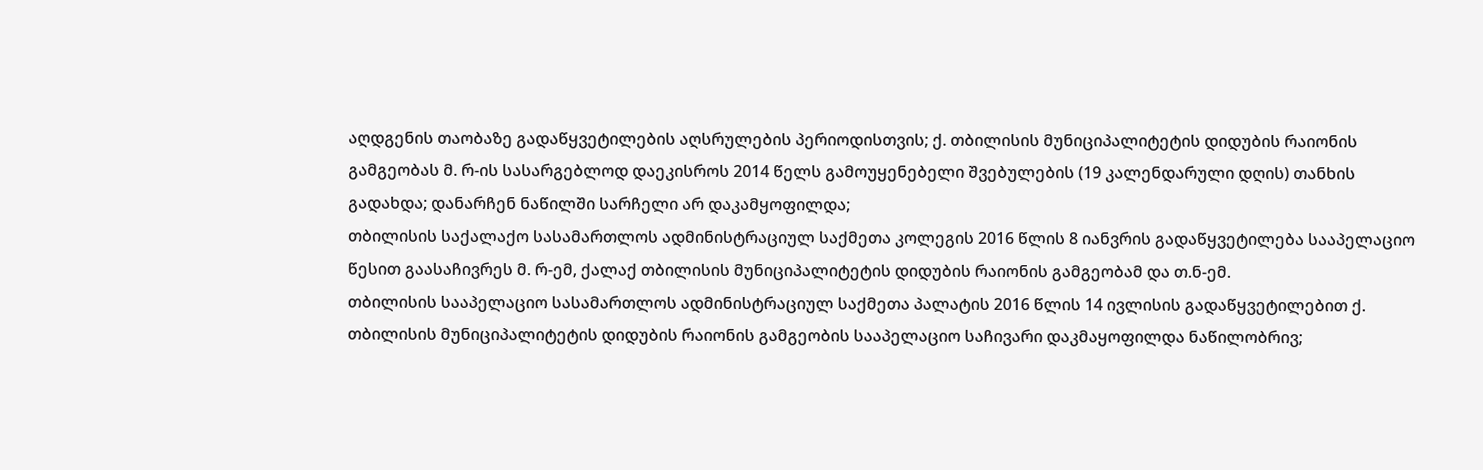აღდგენის თაობაზე გადაწყვეტილების აღსრულების პერიოდისთვის; ქ. თბილისის მუნიციპალიტეტის დიდუბის რაიონის გამგეობას მ. რ-ის სასარგებლოდ დაეკისროს 2014 წელს გამოუყენებელი შვებულების (19 კალენდარული დღის) თანხის გადახდა; დანარჩენ ნაწილში სარჩელი არ დაკამყოფილდა;
თბილისის საქალაქო სასამართლოს ადმინისტრაციულ საქმეთა კოლეგის 2016 წლის 8 იანვრის გადაწყვეტილება სააპელაციო წესით გაასაჩივრეს მ. რ-ემ, ქალაქ თბილისის მუნიციპალიტეტის დიდუბის რაიონის გამგეობამ და თ.ნ-ემ.
თბილისის სააპელაციო სასამართლოს ადმინისტრაციულ საქმეთა პალატის 2016 წლის 14 ივლისის გადაწყვეტილებით ქ. თბილისის მუნიციპალიტეტის დიდუბის რაიონის გამგეობის სააპელაციო საჩივარი დაკმაყოფილდა ნაწილობრივ;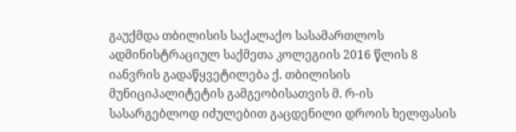გაუქმდა თბილისის საქალაქო სასამართლოს ადმინისტრაციულ საქმეთა კოლეგიის 2016 წლის 8 იანვრის გადაწყვეტილება ქ. თბილისის მუნიციპალიტეტის გამგეობისათვის მ. რ-ის სასარგებლოდ იძულებით გაცდენილი დროის ხელფასის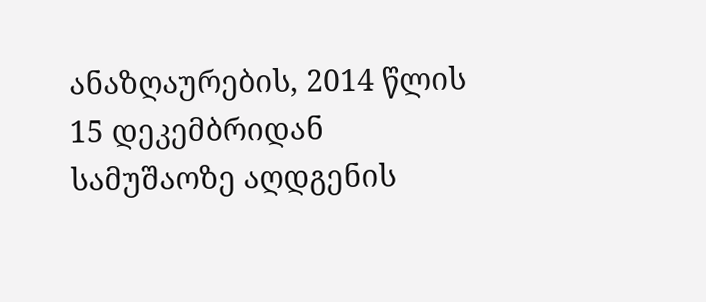ანაზღაურების, 2014 წლის 15 დეკემბრიდან სამუშაოზე აღდგენის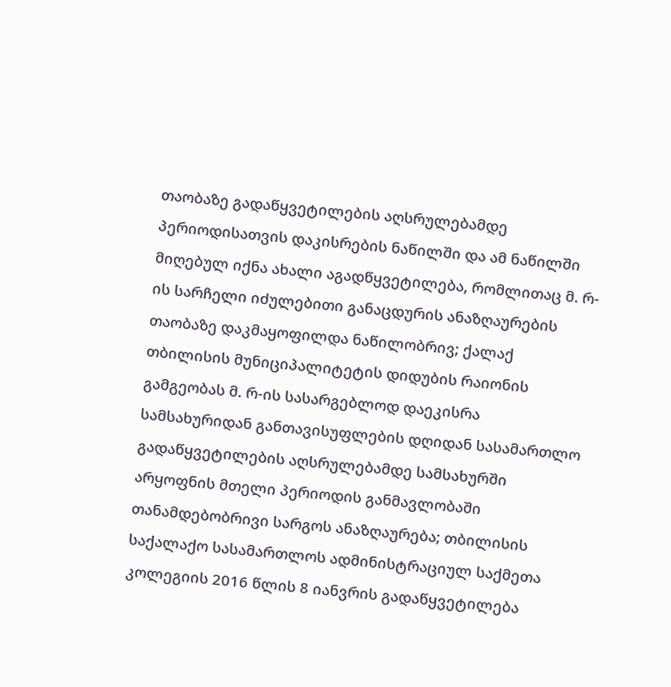თაობაზე გადაწყვეტილების აღსრულებამდე პერიოდისათვის დაკისრების ნაწილში და ამ ნაწილში მიღებულ იქნა ახალი აგადწყვეტილება, რომლითაც მ. რ-ის სარჩელი იძულებითი განაცდურის ანაზღაურების თაობაზე დაკმაყოფილდა ნაწილობრივ; ქალაქ თბილისის მუნიციპალიტეტის დიდუბის რაიონის გამგეობას მ. რ-ის სასარგებლოდ დაეკისრა სამსახურიდან განთავისუფლების დღიდან სასამართლო გადაწყვეტილების აღსრულებამდე სამსახურში არყოფნის მთელი პერიოდის განმავლობაში თანამდებობრივი სარგოს ანაზღაურება; თბილისის საქალაქო სასამართლოს ადმინისტრაციულ საქმეთა კოლეგიის 2016 წლის 8 იანვრის გადაწყვეტილება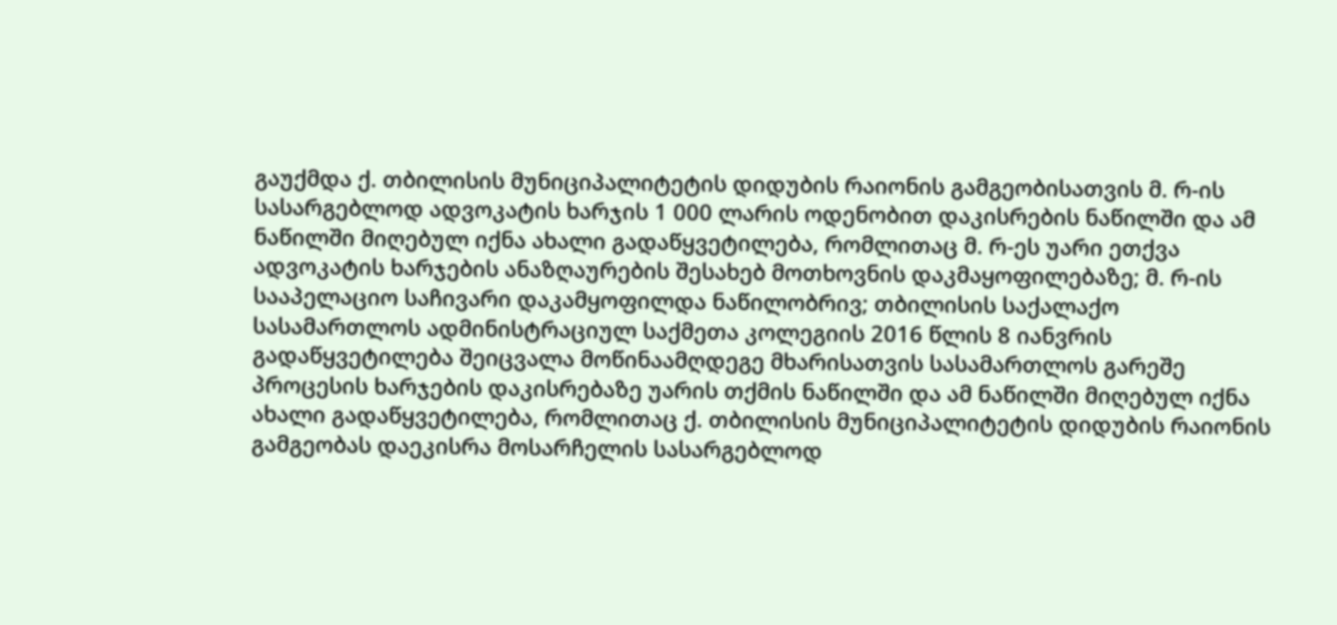გაუქმდა ქ. თბილისის მუნიციპალიტეტის დიდუბის რაიონის გამგეობისათვის მ. რ-ის სასარგებლოდ ადვოკატის ხარჯის 1 000 ლარის ოდენობით დაკისრების ნაწილში და ამ ნაწილში მიღებულ იქნა ახალი გადაწყვეტილება, რომლითაც მ. რ-ეს უარი ეთქვა ადვოკატის ხარჯების ანაზღაურების შესახებ მოთხოვნის დაკმაყოფილებაზე; მ. რ-ის სააპელაციო საჩივარი დაკამყოფილდა ნაწილობრივ; თბილისის საქალაქო სასამართლოს ადმინისტრაციულ საქმეთა კოლეგიის 2016 წლის 8 იანვრის გადაწყვეტილება შეიცვალა მოწინაამღდეგე მხარისათვის სასამართლოს გარეშე პროცესის ხარჯების დაკისრებაზე უარის თქმის ნაწილში და ამ ნაწილში მიღებულ იქნა ახალი გადაწყვეტილება, რომლითაც ქ. თბილისის მუნიციპალიტეტის დიდუბის რაიონის გამგეობას დაეკისრა მოსარჩელის სასარგებლოდ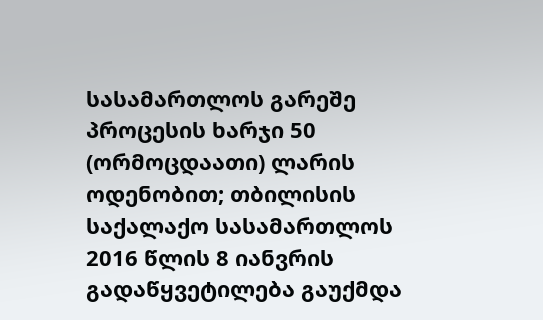სასამართლოს გარეშე პროცესის ხარჯი 50 (ორმოცდაათი) ლარის ოდენობით; თბილისის საქალაქო სასამართლოს 2016 წლის 8 იანვრის გადაწყვეტილება გაუქმდა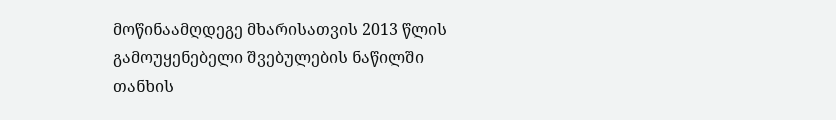მოწინაამღდეგე მხარისათვის 2013 წლის გამოუყენებელი შვებულების ნაწილში თანხის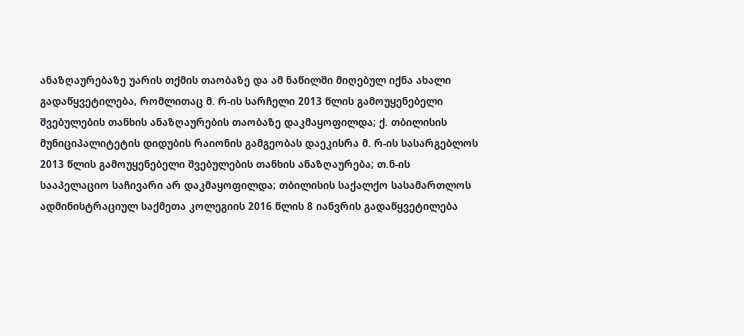ანაზღაურებაზე უარის თქმის თაობაზე და ამ ნაწილში მიღებულ იქნა ახალი გადაწყვეტილება, რომლითაც მ. რ-ის სარჩელი 2013 წლის გამოუყენებელი შვებულების თანხის ანაზღაურების თაობაზე დაკმაყოფილდა; ქ. თბილისის მუნიციპალიტეტის დიდუბის რაიონის გამგეობას დაეკისრა მ. რ-ის სასარგებლოს 2013 წლის გამოუყენებელი შვებულების თანხის ანაზღაურება; თ.ნ-ის სააპელაციო საჩივარი არ დაკმაყოფილდა; თბილისის საქალქო სასამართლოს ადმინისტრაციულ საქმეთა კოლეგიის 2016 წლის 8 იანვრის გადაწყვეტილება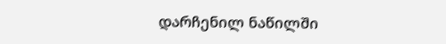დარჩენილ ნაწილში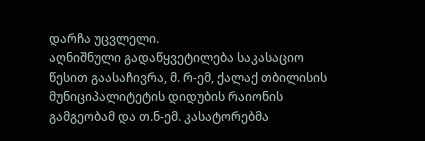დარჩა უცვლელი.
აღნიშნული გადაწყვეტილება საკასაციო წესით გაასაჩივრა, მ. რ-ემ, ქალაქ თბილისის მუნიციპალიტეტის დიდუბის რაიონის გამგეობამ და თ.ნ-ემ. კასატორებმა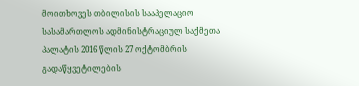მოითხოვეს თბილისის სააპელაციო სასამართლოს ადმინისტრაციულ საქმეთა პალატის 2016 წლის 27 ოქტომბრის გადაწყვეტილების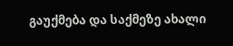გაუქმება და საქმეზე ახალი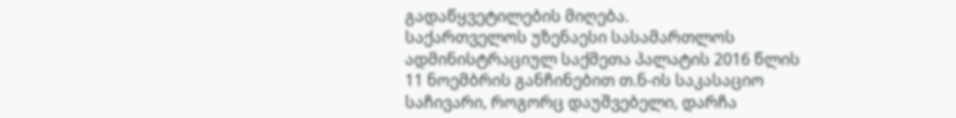გადაწყვეტილების მიღება.
საქართველოს უზენაესი სასამართლოს ადმინისტრაციულ საქმეთა პალატის 2016 წლის 11 ნოემბრის განჩინებით თ.ნ-ის საკასაციო საჩივარი, როგორც დაუშვებელი, დარჩა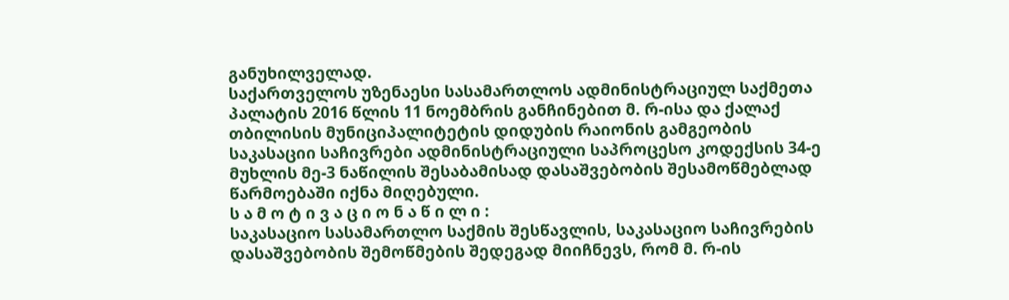განუხილველად.
საქართველოს უზენაესი სასამართლოს ადმინისტრაციულ საქმეთა პალატის 2016 წლის 11 ნოემბრის განჩინებით მ. რ-ისა და ქალაქ თბილისის მუნიციპალიტეტის დიდუბის რაიონის გამგეობის საკასაციი საჩივრები ადმინისტრაციული საპროცესო კოდექსის 34-ე მუხლის მე-3 ნაწილის შესაბამისად დასაშვებობის შესამოწმებლად წარმოებაში იქნა მიღებული.
ს ა მ ო ტ ი ვ ა ც ი ო ნ ა წ ი ლ ი :
საკასაციო სასამართლო საქმის შესწავლის, საკასაციო საჩივრების დასაშვებობის შემოწმების შედეგად მიიჩნევს, რომ მ. რ-ის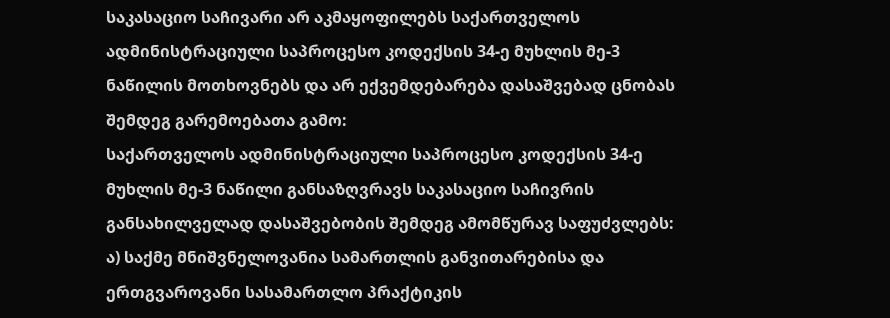საკასაციო საჩივარი არ აკმაყოფილებს საქართველოს ადმინისტრაციული საპროცესო კოდექსის 34-ე მუხლის მე-3 ნაწილის მოთხოვნებს და არ ექვემდებარება დასაშვებად ცნობას შემდეგ გარემოებათა გამო:
საქართველოს ადმინისტრაციული საპროცესო კოდექსის 34-ე მუხლის მე-3 ნაწილი განსაზღვრავს საკასაციო საჩივრის განსახილველად დასაშვებობის შემდეგ ამომწურავ საფუძვლებს: ა) საქმე მნიშვნელოვანია სამართლის განვითარებისა და ერთგვაროვანი სასამართლო პრაქტიკის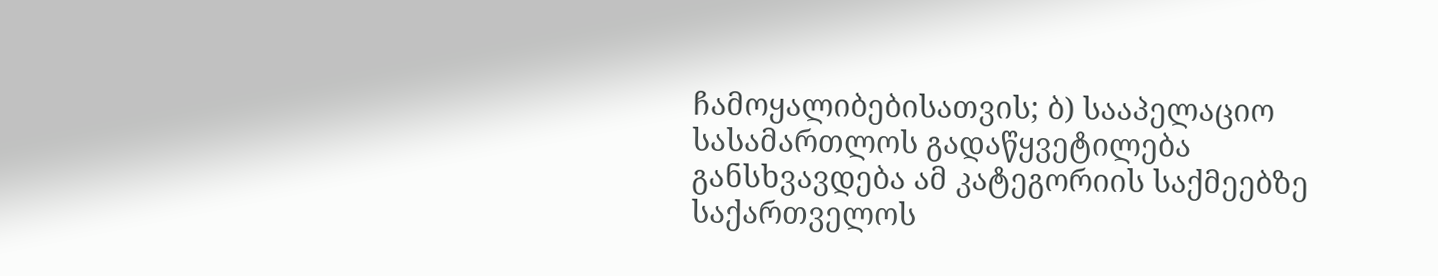ჩამოყალიბებისათვის; ბ) სააპელაციო სასამართლოს გადაწყვეტილება განსხვავდება ამ კატეგორიის საქმეებზე საქართველოს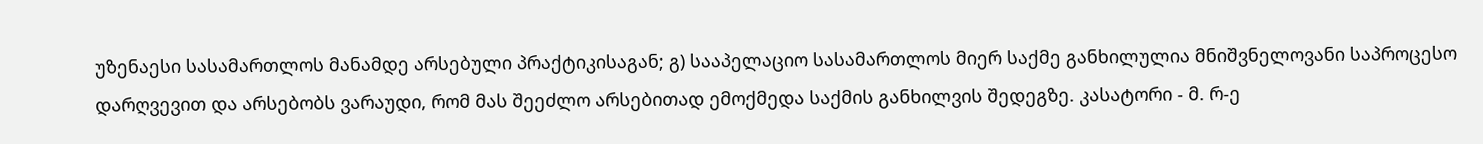უზენაესი სასამართლოს მანამდე არსებული პრაქტიკისაგან; გ) სააპელაციო სასამართლოს მიერ საქმე განხილულია მნიშვნელოვანი საპროცესო დარღვევით და არსებობს ვარაუდი, რომ მას შეეძლო არსებითად ემოქმედა საქმის განხილვის შედეგზე. კასატორი - მ. რ-ე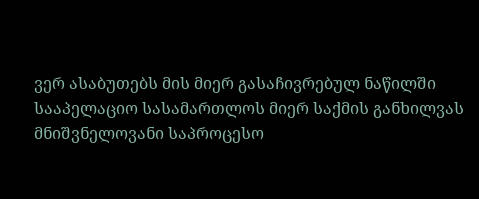ვერ ასაბუთებს მის მიერ გასაჩივრებულ ნაწილში სააპელაციო სასამართლოს მიერ საქმის განხილვას მნიშვნელოვანი საპროცესო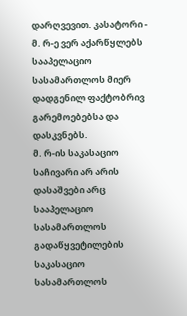დარღვევით. კასატორი - მ. რ-ე ვერ აქარწყლებს სააპელაციო სასამართლოს მიერ დადგენილ ფაქტობრივ გარემოებებსა და დასკვნებს.
მ. რ-ის საკასაციო საჩივარი არ არის დასაშვები არც სააპელაციო სასამართლოს გადაწყვეტილების საკასაციო სასამართლოს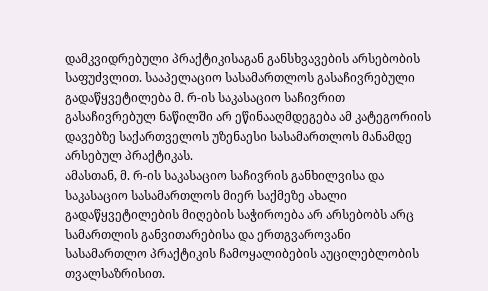დამკვიდრებული პრაქტიკისაგან განსხვავების არსებობის საფუძვლით. სააპელაციო სასამართლოს გასაჩივრებული გადაწყვეტილება მ. რ-ის საკასაციო საჩივრით გასაჩივრებულ ნაწილში არ ეწინააღმდეგება ამ კატეგორიის დავებზე საქართველოს უზენაესი სასამართლოს მანამდე არსებულ პრაქტიკას.
ამასთან, მ. რ-ის საკასაციო საჩივრის განხილვისა და საკასაციო სასამართლოს მიერ საქმეზე ახალი გადაწყვეტილების მიღების საჭიროება არ არსებობს არც სამართლის განვითარებისა და ერთგვაროვანი სასამართლო პრაქტიკის ჩამოყალიბების აუცილებლობის თვალსაზრისით.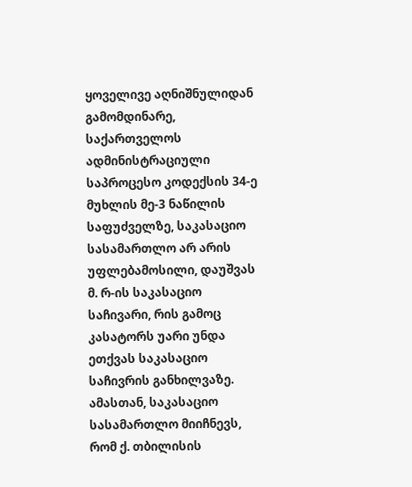ყოველივე აღნიშნულიდან გამომდინარე, საქართველოს ადმინისტრაციული საპროცესო კოდექსის 34-ე მუხლის მე-3 ნაწილის საფუძველზე, საკასაციო სასამართლო არ არის უფლებამოსილი, დაუშვას მ. რ-ის საკასაციო საჩივარი, რის გამოც კასატორს უარი უნდა ეთქვას საკასაციო საჩივრის განხილვაზე.
ამასთან, საკასაციო სასამართლო მიიჩნევს, რომ ქ. თბილისის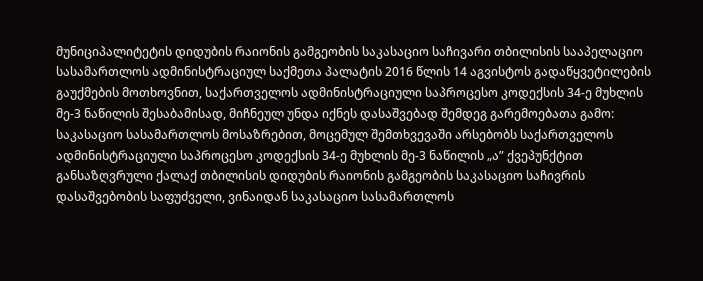მუნიციპალიტეტის დიდუბის რაიონის გამგეობის საკასაციო საჩივარი თბილისის სააპელაციო სასამართლოს ადმინისტრაციულ საქმეთა პალატის 2016 წლის 14 აგვისტოს გადაწყვეტილების გაუქმების მოთხოვნით, საქართველოს ადმინისტრაციული საპროცესო კოდექსის 34-ე მუხლის მე-3 ნაწილის შესაბამისად, მიჩნეულ უნდა იქნეს დასაშვებად შემდეგ გარემოებათა გამო:
საკასაციო სასამართლოს მოსაზრებით, მოცემულ შემთხვევაში არსებობს საქართველოს ადმინისტრაციული საპროცესო კოდექსის 34-ე მუხლის მე-3 ნაწილის „ა” ქვეპუნქტით განსაზღვრული ქალაქ თბილისის დიდუბის რაიონის გამგეობის საკასაციო საჩივრის დასაშვებობის საფუძველი, ვინაიდან საკასაციო სასამართლოს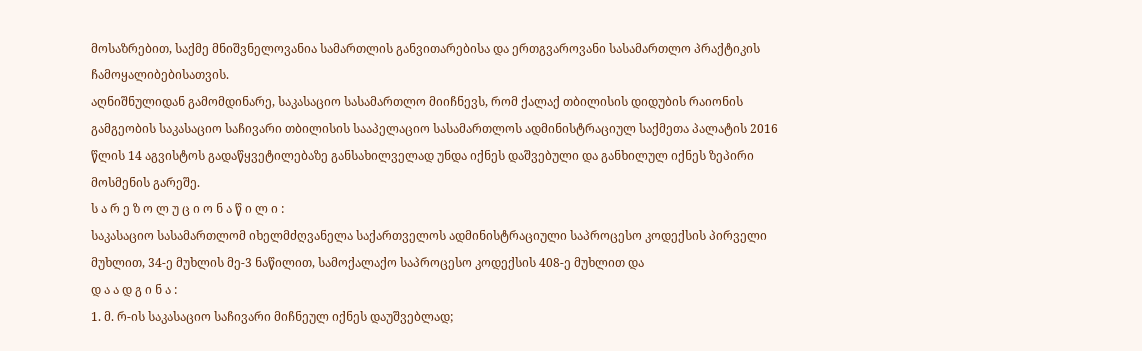მოსაზრებით, საქმე მნიშვნელოვანია სამართლის განვითარებისა და ერთგვაროვანი სასამართლო პრაქტიკის ჩამოყალიბებისათვის.
აღნიშნულიდან გამომდინარე, საკასაციო სასამართლო მიიჩნევს, რომ ქალაქ თბილისის დიდუბის რაიონის გამგეობის საკასაციო საჩივარი თბილისის სააპელაციო სასამართლოს ადმინისტრაციულ საქმეთა პალატის 2016 წლის 14 აგვისტოს გადაწყვეტილებაზე განსახილველად უნდა იქნეს დაშვებული და განხილულ იქნეს ზეპირი მოსმენის გარეშე.
ს ა რ ე ზ ო ლ უ ც ი ო ნ ა წ ი ლ ი :
საკასაციო სასამართლომ იხელმძღვანელა საქართველოს ადმინისტრაციული საპროცესო კოდექსის პირველი მუხლით, 34-ე მუხლის მე-3 ნაწილით, სამოქალაქო საპროცესო კოდექსის 408-ე მუხლით და
დ ა ა დ გ ი ნ ა :
1. მ. რ-ის საკასაციო საჩივარი მიჩნეულ იქნეს დაუშვებლად;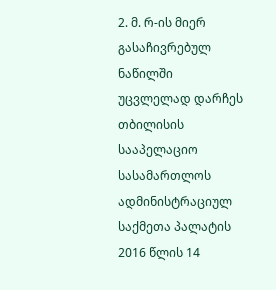2. მ. რ-ის მიერ გასაჩივრებულ ნაწილში უცვლელად დარჩეს თბილისის სააპელაციო სასამართლოს ადმინისტრაციულ საქმეთა პალატის 2016 წლის 14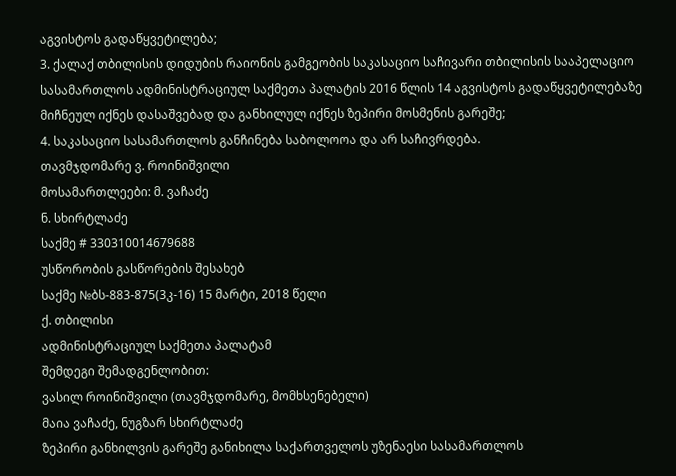აგვისტოს გადაწყვეტილება;
3. ქალაქ თბილისის დიდუბის რაიონის გამგეობის საკასაციო საჩივარი თბილისის სააპელაციო სასამართლოს ადმინისტრაციულ საქმეთა პალატის 2016 წლის 14 აგვისტოს გადაწყვეტილებაზე მიჩნეულ იქნეს დასაშვებად და განხილულ იქნეს ზეპირი მოსმენის გარეშე;
4. საკასაციო სასამართლოს განჩინება საბოლოოა და არ საჩივრდება.
თავმჯდომარე ვ. როინიშვილი
მოსამართლეები: მ. ვაჩაძე
ნ. სხირტლაძე
საქმე # 330310014679688
უსწორობის გასწორების შესახებ
საქმე №ბს-883-875(3კ-16) 15 მარტი, 2018 წელი
ქ. თბილისი
ადმინისტრაციულ საქმეთა პალატამ
შემდეგი შემადგენლობით:
ვასილ როინიშვილი (თავმჯდომარე, მომხსენებელი)
მაია ვაჩაძე, ნუგზარ სხირტლაძე
ზეპირი განხილვის გარეშე განიხილა საქართველოს უზენაესი სასამართლოს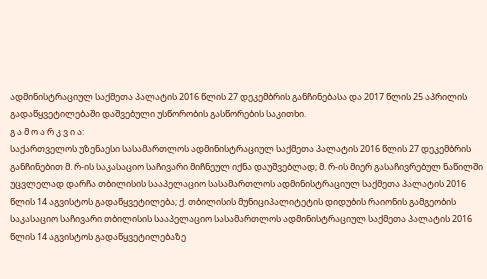ადმინისტრაციულ საქმეთა პალატის 2016 წლის 27 დეკემბრის განჩინებასა და 2017 წლის 25 აპრილის გადაწყვეტილებაში დაშვებული უსწორობის გასწორების საკითხი.
გ ა მ ო ა რ კ ვ ი ა:
საქართველოს უზენაესი სასამართლოს ადმინისტრაციულ საქმეთა პალატის 2016 წლის 27 დეკემბრის განჩინებით მ. რ-ის საკასაციო საჩივარი მიჩნეულ იქნა დაუშვებლად; მ. რ-ის მიერ გასაჩივრებულ ნაწილში უცვლელად დარჩა თბილისის სააპელაციო სასამართლოს ადმინისტრაციულ საქმეთა პალატის 2016 წლის 14 აგვისტოს გადაწყვეტილება; ქ. თბილისის მუნიციპალიტეტის დიდუბის რაიონის გამგეობის საკასაციო საჩივარი თბილისის სააპელაციო სასამართლოს ადმინისტრაციულ საქმეთა პალატის 2016 წლის 14 აგვისტოს გადაწყვეტილებაზე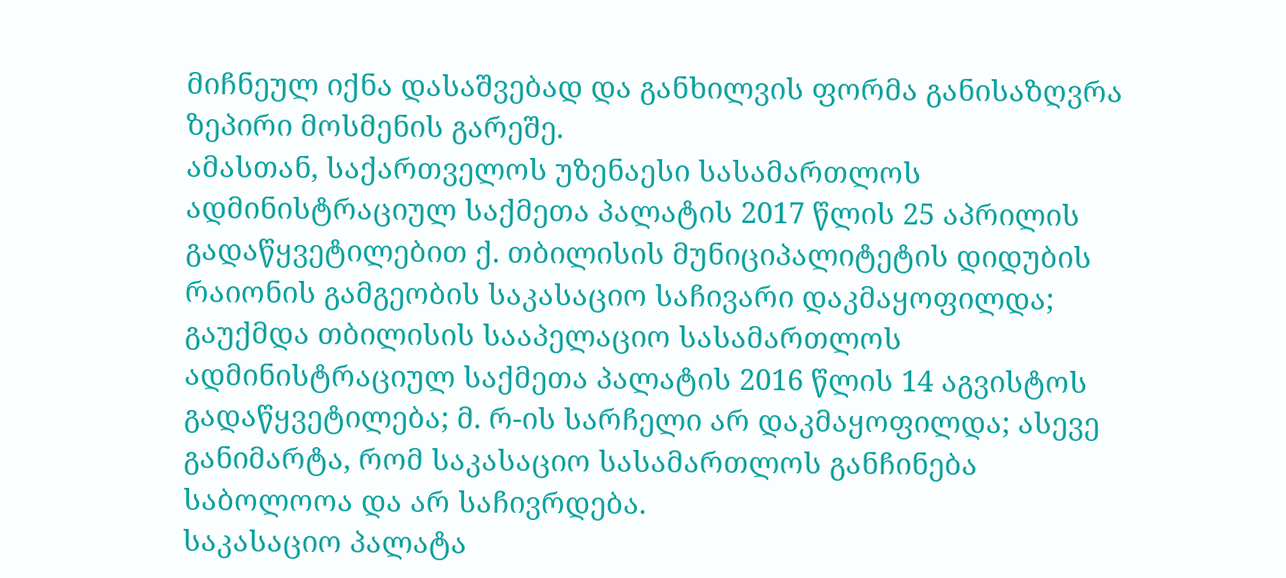მიჩნეულ იქნა დასაშვებად და განხილვის ფორმა განისაზღვრა ზეპირი მოსმენის გარეშე.
ამასთან, საქართველოს უზენაესი სასამართლოს ადმინისტრაციულ საქმეთა პალატის 2017 წლის 25 აპრილის გადაწყვეტილებით ქ. თბილისის მუნიციპალიტეტის დიდუბის რაიონის გამგეობის საკასაციო საჩივარი დაკმაყოფილდა; გაუქმდა თბილისის სააპელაციო სასამართლოს ადმინისტრაციულ საქმეთა პალატის 2016 წლის 14 აგვისტოს გადაწყვეტილება; მ. რ-ის სარჩელი არ დაკმაყოფილდა; ასევე განიმარტა, რომ საკასაციო სასამართლოს განჩინება საბოლოოა და არ საჩივრდება.
საკასაციო პალატა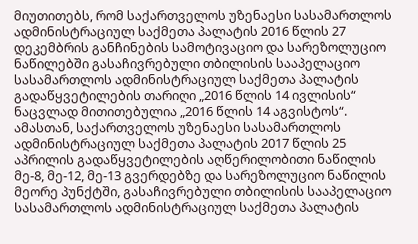მიუთითებს, რომ საქართველოს უზენაესი სასამართლოს ადმინისტრაციულ საქმეთა პალატის 2016 წლის 27 დეკემბრის განჩინების სამოტივაციო და სარეზოლუციო ნაწილებში გასაჩივრებული თბილისის სააპელაციო სასამართლოს ადმინისტრაციულ საქმეთა პალატის გადაწყვეტილების თარიღი „2016 წლის 14 ივლისის“ ნაცვლად მითითებულია „2016 წლის 14 აგვისტოს“. ამასთან, საქართველოს უზენაესი სასამართლოს ადმინისტრაციულ საქმეთა პალატის 2017 წლის 25 აპრილის გადაწყვეტილების აღწერილობითი ნაწილის მე-8, მე-12, მე-13 გვერდებზე და სარეზოლუციო ნაწილის მეორე პუნქტში, გასაჩივრებული თბილისის სააპელაციო სასამართლოს ადმინისტრაციულ საქმეთა პალატის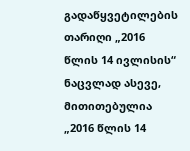გადაწყვეტილების თარიღი „2016 წლის 14 ივლისის“ ნაცვლად ასევე, მითითებულია „2016 წლის 14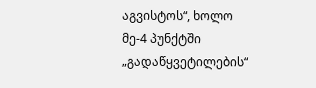აგვისტოს“, ხოლო მე-4 პუნქტში „გადაწყვეტილების“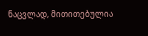ნაცვლად, მითითებულია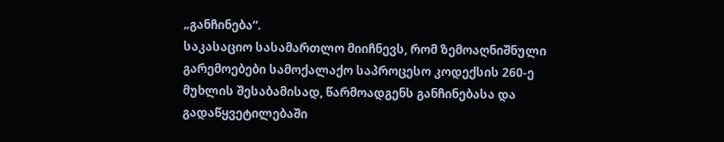„განჩინება“.
საკასაციო სასამართლო მიიჩნევს, რომ ზემოაღნიშნული გარემოებები სამოქალაქო საპროცესო კოდექსის 260-ე მუხლის შესაბამისად, წარმოადგენს განჩინებასა და გადაწყვეტილებაში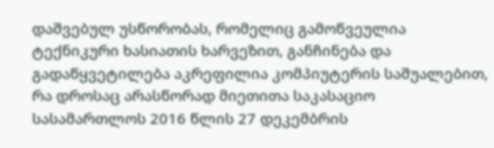დაშვებულ უსწორობას, რომელიც გამოწვეულია ტექნიკური ხასიათის ხარვეზით, განჩინება და გადაწყვეტილება აკრეფილია კომპიუტერის საშუალებით, რა დროსაც არასწორად მიეთითა საკასაციო სასამართლოს 2016 წლის 27 დეკემბრის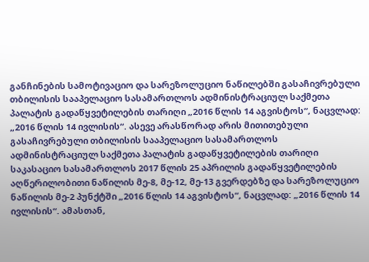განჩინების სამოტივაციო და სარეზოლუციო ნაწილებში გასაჩივრებული თბილისის სააპელაციო სასამართლოს ადმინისტრაციულ საქმეთა პალატის გადაწყვეტილების თარიღი „2016 წლის 14 აგვისტოს“, ნაცვლად: „2016 წლის 14 ივლისის“. ასევე არასწორად არის მითითებული გასაჩივრებული თბილისის სააპელაციო სასამართლოს ადმინისტრაციულ საქმეთა პალატის გადაწყვეტილების თარიღი საკასაციო სასამართლოს 2017 წლის 25 აპრილის გადაწყვეტილების აღწერილობითი ნაწილის მე-8, მე-12, მე-13 გვერდებზე და სარეზოლუციო ნაწილის მე-2 პუნქტში „2016 წლის 14 აგვისტოს“, ნაცვლად: „2016 წლის 14 ივლისის“. ამასთან,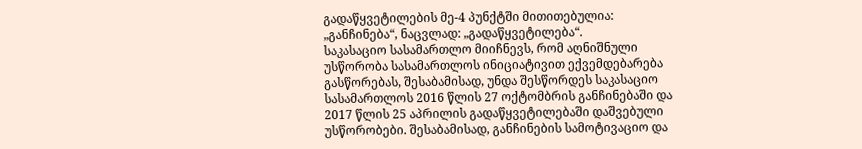გადაწყვეტილების მე-4 პუნქტში მითითებულია: „განჩინება“, ნაცვლად: „გადაწყვეტილება“.
საკასაციო სასამართლო მიიჩნევს, რომ აღნიშნული უსწორობა სასამართლოს ინიციატივით ექვემდებარება გასწორებას, შესაბამისად, უნდა შესწორდეს საკასაციო სასამართლოს 2016 წლის 27 ოქტომბრის განჩინებაში და 2017 წლის 25 აპრილის გადაწყვეტილებაში დაშვებული უსწორობები. შესაბამისად, განჩინების სამოტივაციო და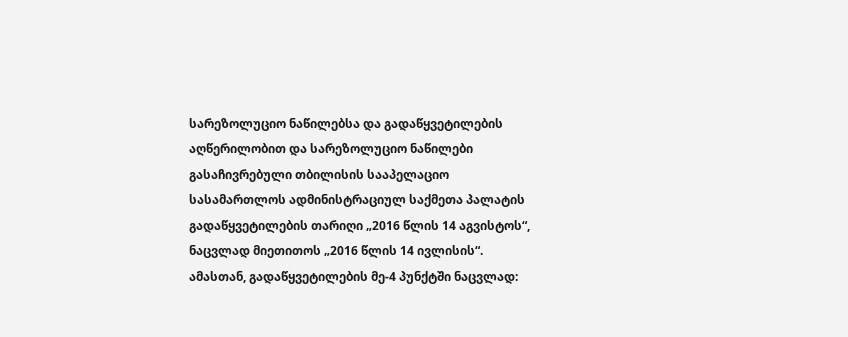სარეზოლუციო ნაწილებსა და გადაწყვეტილების აღწერილობით და სარეზოლუციო ნაწილები გასაჩივრებული თბილისის სააპელაციო სასამართლოს ადმინისტრაციულ საქმეთა პალატის გადაწყვეტილების თარიღი „2016 წლის 14 აგვისტოს“, ნაცვლად მიეთითოს „2016 წლის 14 ივლისის“. ამასთან, გადაწყვეტილების მე-4 პუნქტში ნაცვლად: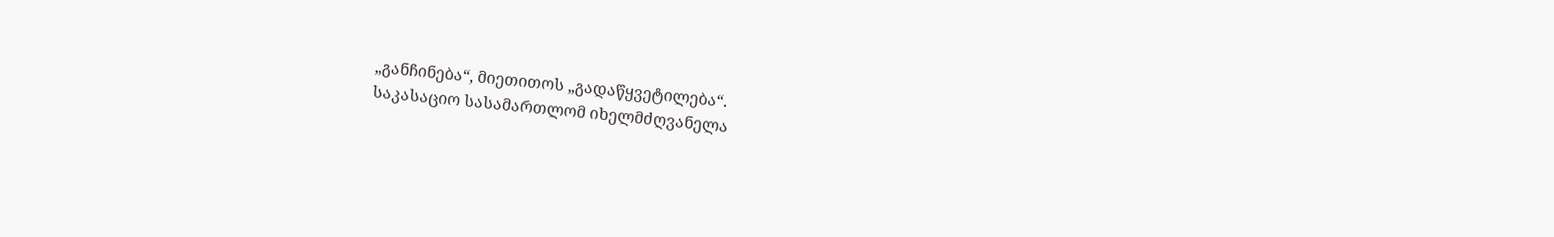„განჩინება“, მიეთითოს „გადაწყვეტილება“.
საკასაციო სასამართლომ იხელმძღვანელა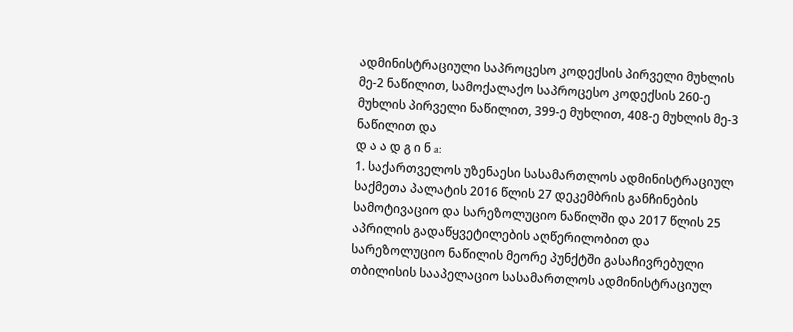ადმინისტრაციული საპროცესო კოდექსის პირველი მუხლის მე-2 ნაწილით, სამოქალაქო საპროცესო კოდექსის 260-ე მუხლის პირველი ნაწილით, 399-ე მუხლით, 408-ე მუხლის მე-3 ნაწილით და
დ ა ა დ გ ი ნ a:
1. საქართველოს უზენაესი სასამართლოს ადმინისტრაციულ საქმეთა პალატის 2016 წლის 27 დეკემბრის განჩინების სამოტივაციო და სარეზოლუციო ნაწილში და 2017 წლის 25 აპრილის გადაწყვეტილების აღწერილობით და სარეზოლუციო ნაწილის მეორე პუნქტში გასაჩივრებული თბილისის სააპელაციო სასამართლოს ადმინისტრაციულ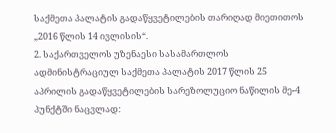საქმეთა პალატის გადაწყვეტილების თარიღად მიეთითოს „2016 წლის 14 ივლისის“.
2. საქართველოს უზენაესი სასამართლოს ადმინისტრაციულ საქმეთა პალატის 2017 წლის 25 აპრილის გადაწყვეტილების სარეზოლუციო ნაწილის მე-4 პუნქტში ნაცვლად: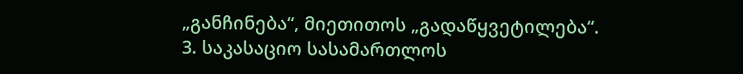„განჩინება“, მიეთითოს „გადაწყვეტილება“.
3. საკასაციო სასამართლოს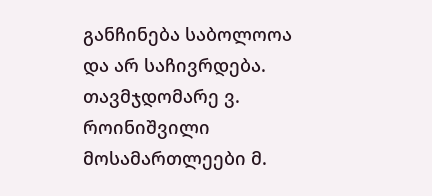განჩინება საბოლოოა და არ საჩივრდება.
თავმჯდომარე ვ. როინიშვილი
მოსამართლეები მ.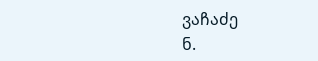ვაჩაძე
ნ.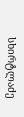სხირტლაძე